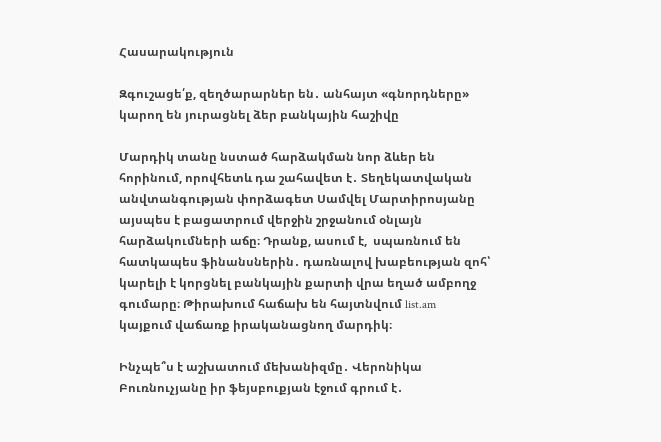Հասարակություն

Զգուշացե՛ք, զեղծարարներ են․ անհայտ «գնորդները» կարող են յուրացնել ձեր բանկային հաշիվը

Մարդիկ տանը նստած հարձակման նոր ձևեր են հորինում, որովհետև դա շահավետ է․ Տեղեկատվական անվտանգության փորձագետ Սամվել Մարտիրոսյանը այսպես է բացատրում վերջին շրջանում օնլայն հարձակումների աճը։ Դրանք, ասում է,  սպառնում են հատկապես ֆինանսներին․ դառնալով խաբեության զոհ՝ կարելի է կորցնել բանկային քարտի վրա եղած ամբողջ գումարը։ Թիրախում հաճախ են հայտնվում list.am կայքում վաճառք իրականացնող մարդիկ։

Ինչպե՞ս է աշխատում մեխանիզմը․ Վերոնիկա Բուռնուչյանը իր ֆեյսբուքյան էջում գրում է․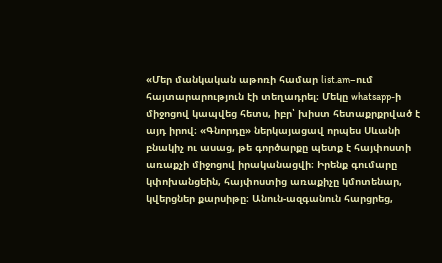«Մեր մանկական աթոռի համար list.am–ում հայտարարություն էի տեղադրել։ Մեկը whatsapp-ի միջոցով կապվեց հետս, իբր՝ խիստ հետաքրքրված է այդ իրով։ «Գնորդը» ներկայացավ որպես Սևանի բնակիչ ու ասաց, թե գործարքը պետք է հայփոստի առաքչի միջոցով իրականացվի։ Իրենք գումարը կփոխանցեին, հայփոստից առաքիչը կմոտենար, կվերցներ քարսիթը։ Անուն-ազգանուն հարցրեց,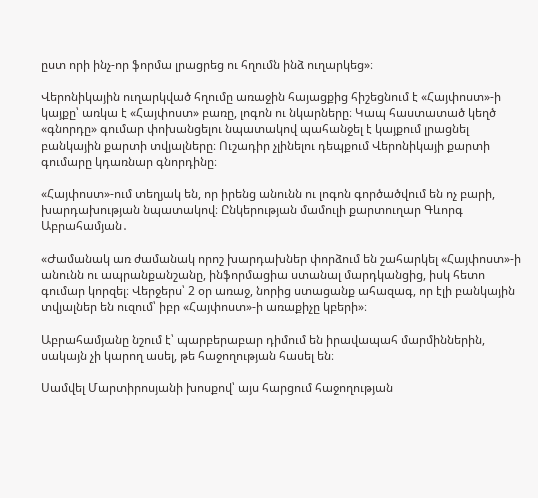ըստ որի ինչ-որ ֆորմա լրացրեց ու հղումն ինձ ուղարկեց»։

Վերոնիկային ուղարկված հղումը առաջին հայացքից հիշեցնում է «Հայփոստ»-ի կայքը՝ առկա է «Հայփոստ» բառը, լոգոն ու նկարները։ Կապ հաստատած կեղծ «գնորդը» գումար փոխանցելու նպատակով պահանջել է կայքում լրացնել բանկային քարտի տվյալները։ Ուշադիր չլինելու դեպքում Վերոնիկայի քարտի գումարը կդառնար գնորդինը։

«Հայփոստ»-ում տեղյակ են, որ իրենց անունն ու լոգոն գործածվում են ոչ բարի, խարդախության նպատակով։ Ընկերության մամուլի քարտուղար Գևորգ Աբրահամյան․

«Ժամանակ առ ժամանակ որոշ խարդախներ փորձում են շահարկել «Հայփոստ»-ի անունն ու ապրանքանշանը, ինֆորմացիա ստանալ մարդկանցից, իսկ հետո գումար կորզել։ Վերջերս՝ 2 օր առաջ, նորից ստացանք ահազագ, որ էլի բանկային տվյալներ են ուզում՝ իբր «Հայփոստ»-ի առաքիչը կբերի»։

Աբրահամյանը նշում է՝ պարբերաբար դիմում են իրավապահ մարմիններին, սակայն չի կարող ասել, թե հաջողության հասել են։

Սամվել Մարտիրոսյանի խոսքով՝ այս հարցում հաջողության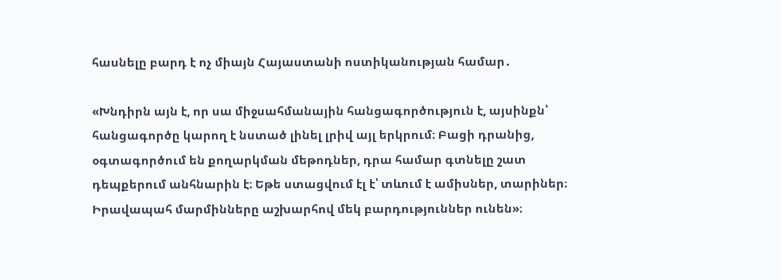հասնելը բարդ է ոչ միայն Հայաստանի ոստիկանության համար․

«Խնդիրն այն է, որ սա միջսահմանային հանցագործություն է, այսինքն՝ հանցագործը կարող է նստած լինել լրիվ այլ երկրում։ Բացի դրանից, օգտագործում են քողարկման մեթոդներ, դրա համար գտնելը շատ դեպքերում անհնարին է։ Եթե ստացվում էլ է՝ տևում է ամիսներ, տարիներ։ Իրավապահ մարմինները աշխարհով մեկ բարդություններ ունեն»։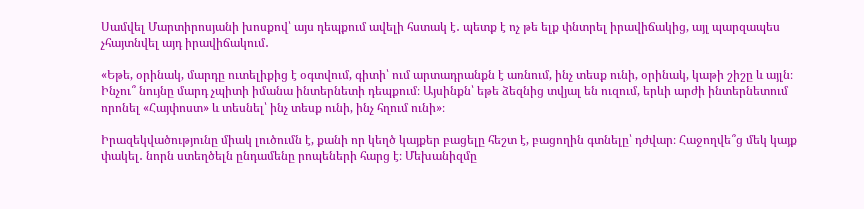Սամվել Մարտիրոսյանի խոսքով՝ այս դեպքում ավելի հստակ է․ պետք է ոչ թե ելք փնտրել իրավիճակից, այլ պարզապես չհայտնվել այդ իրավիճակում․

«Եթե, օրինակ, մարդը ուտելիքից է օգտվում, գիտի՝ ում արտադրանքն է առնում, ինչ տեսք ունի, օրինակ, կաթի շիշը և այլն։ Ինչու՞ նույնը մարդ չպիտի իմանա ինտերնետի դեպքում։ Այսինքն՝ եթե ձեզնից տվյալ են ուզում, երևի արժի ինտերնետում որոնել «Հայփոստ» և տեսնել՝ ինչ տեսք ունի, ինչ հղում ունի»։

Իրազեկվածությունը միակ լուծումն է, քանի որ կեղծ կայքեր բացելը հեշտ է, բացողին գտնելը՝ դժվար։ Հաջողվե՞ց մեկ կայք  փակել․ նորն ստեղծելն ընդամենը րոպեների հարց է։ Մեխանիզմը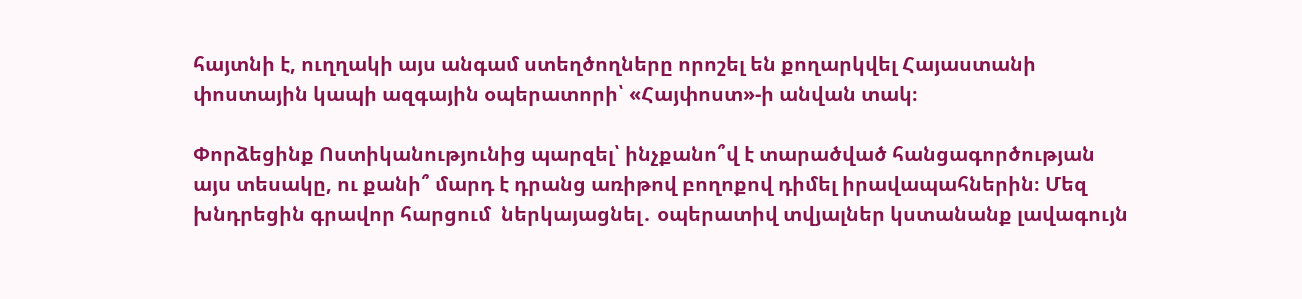հայտնի է, ուղղակի այս անգամ ստեղծողները որոշել են քողարկվել Հայաստանի փոստային կապի ազգային օպերատորի՝ «Հայփոստ»-ի անվան տակ։

Փորձեցինք Ոստիկանությունից պարզել՝ ինչքանո՞վ է տարածված հանցագործության այս տեսակը, ու քանի՞ մարդ է դրանց առիթով բողոքով դիմել իրավապահներին։ Մեզ խնդրեցին գրավոր հարցում  ներկայացնել․ օպերատիվ տվյալներ կստանանք լավագույն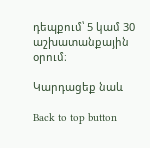դեպքում՝ 5 կամ 30 աշխատանքային օրում։

Կարդացեք նաև

Back to top button